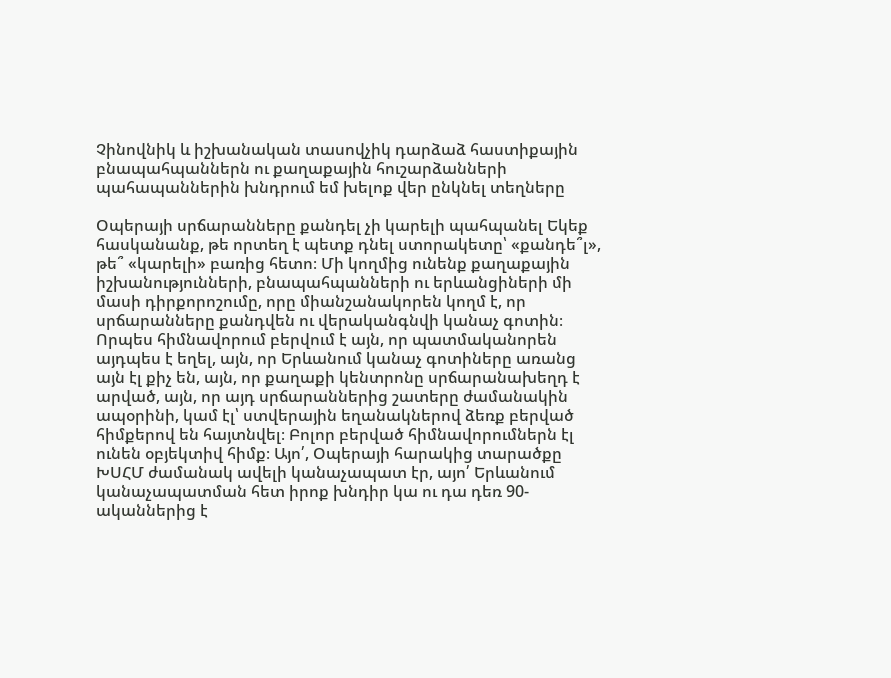Չինովնիկ և իշխանական տասովչիկ դարձաձ հաստիքային բնապահպաններն ու քաղաքային հուշարձանների պահապաններին խնդրում եմ խելոք վեր ընկնել տեղները

Օպերայի սրճարանները քանդել չի կարելի պահպանել Եկեք հասկանանք, թե որտեղ է պետք դնել ստորակետը՝ «քանդե՞լ», թե՞ «կարելի» բառից հետո։ Մի կողմից ունենք քաղաքային իշխանությունների, բնապահպանների ու երևանցիների մի մասի դիրքորոշումը, որը միանշանակորեն կողմ է, որ սրճարանները քանդվեն ու վերականգնվի կանաչ գոտին։ Որպես հիմնավորում բերվում է այն, որ պատմականորեն այդպես է եղել, այն, որ Երևանում կանաչ գոտիները առանց այն էլ քիչ են, այն, որ քաղաքի կենտրոնը սրճարանախեղդ է արված, այն, որ այդ սրճարաններից շատերը ժամանակին ապօրինի, կամ էլ՝ ստվերային եղանակներով ձեռք բերված հիմքերով են հայտնվել։ Բոլոր բերված հիմնավորումներն էլ ունեն օբյեկտիվ հիմք։ Այո՛, Օպերայի հարակից տարածքը ԽՍՀՄ ժամանակ ավելի կանաչապատ էր, այո՛ Երևանում կանաչապատման հետ իրոք խնդիր կա ու դա դեռ 90-ականներից է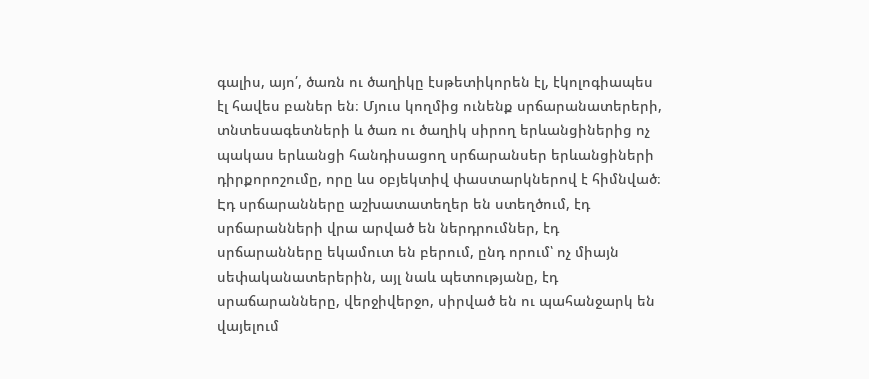գալիս, այո՛, ծառն ու ծաղիկը էսթետիկորեն էլ, էկոլոգիապես էլ հավես բաներ են։ Մյուս կողմից ունենք սրճարանատերերի, տնտեսագետների և ծառ ու ծաղիկ սիրող երևանցիներից ոչ պակաս երևանցի հանդիսացող սրճարանսեր երևանցիների դիրքորոշումը, որը ևս օբյեկտիվ փաստարկներով է հիմնված։ Էդ սրճարանները աշխատատեղեր են ստեղծում, էդ սրճարանների վրա արված են ներդրումներ, էդ սրճարանները եկամուտ են բերում, ընդ որում՝ ոչ միայն սեփականատերերին, այլ նաև պետությանը, էդ սրաճարանները, վերջիվերջո, սիրված են ու պահանջարկ են վայելում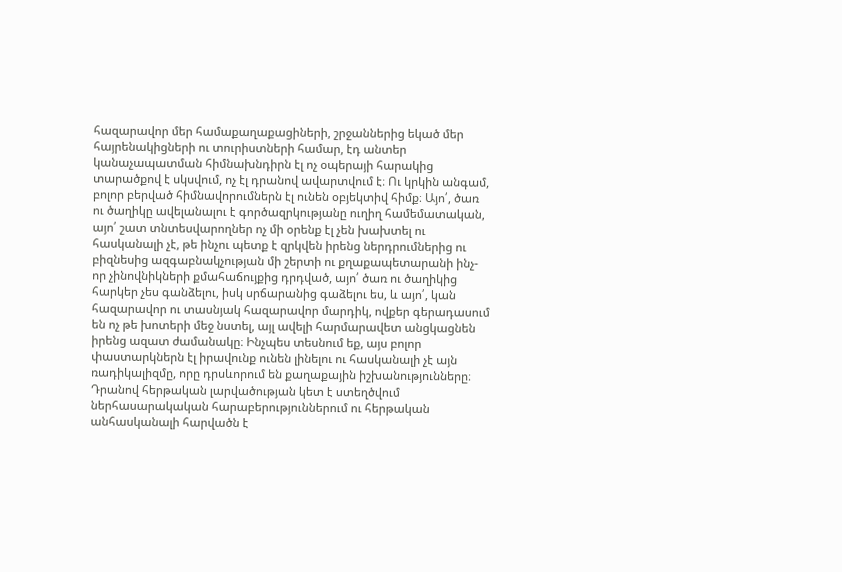հազարավոր մեր համաքաղաքացիների, շրջաններից եկած մեր հայրենակիցների ու տուրիստների համար, էդ անտեր կանաչապատման հիմնախնդիրն էլ ոչ օպերայի հարակից տարածքով է սկսվում, ոչ էլ դրանով ավարտվում է։ Ու կրկին անգամ, բոլոր բերված հիմնավորումներն էլ ունեն օբյեկտիվ հիմք։ Այո՛, ծառ ու ծաղիկը ավելանալու է գործազրկությանը ուղիղ համեմատական, այո՛ շատ տնտեսվարողներ ոչ մի օրենք էլ չեն խախտել ու հասկանալի չէ, թե ինչու պետք է զրկվեն իրենց ներդրումներից ու բիզնեսից ազգաբնակչության մի շերտի ու քղաքապետարանի ինչ-որ չինովնիկների քմահաճույքից դրդված, այո՛ ծառ ու ծաղիկից հարկեր չես գանձելու, իսկ սրճարանից գաձելու ես, և այո՛, կան հազարավոր ու տասնյակ հազարավոր մարդիկ, ովքեր գերադասում են ոչ թե խոտերի մեջ նստել, այլ ավելի հարմարավետ անցկացնեն իրենց ազատ ժամանակը։ Ինչպես տեսնում եք, այս բոլոր փաստարկներն էլ իրավունք ունեն լինելու ու հասկանալի չէ այն ռադիկալիզմը, որը դրսևորում են քաղաքային իշխանությունները։ Դրանով հերթական լարվածության կետ է ստեղծվում ներհասարակական հարաբերություններում ու հերթական անհասկանալի հարվածն է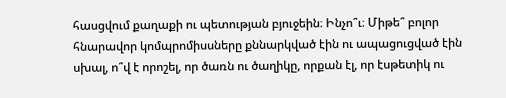հասցվում քաղաքի ու պետության բյուջեին։ Ինչո՞ւ։ Միթե՞ բոլոր հնարավոր կոմպրոմիսսները քննարկված էին ու ապացուցված էին սխալ, ո՞վ է որոշել, որ ծառն ու ծաղիկը, որքան էլ, որ էսթետիկ ու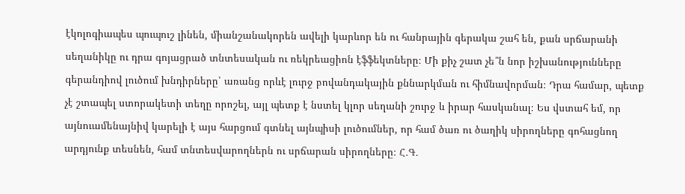էկոլոգիապես պուպուշ լինեն, միանշանակորեն ավելի կարևոր են ու հանրային գերակա շահ են, քան սրճարանի սեղանիկը ու դրա գոյացրած տնտեսական ու ռեկրեացիոն էֆֆեկտները։ Մի քիչ շատ չե՞ն նոր իշխանությունները գերանդիով լուծում խնդիրները՝ առանց որևէ լուրջ բովանդակային քննարկման ու հիմնավորման։ Դրա համար, պետք չէ շտապել ստորակետի տեղը որոշել, այլ պետք է նստել կլոր սեղանի շուրջ և իրար հասկանալ։ Ես վստահ եմ, որ այնուամենայնիվ կարելի է այս հարցում գտնել այնպիսի լուծումներ, որ համ ծառ ու ծաղիկ սիրողները գոհացնող արդյունք տեսնեն, համ տնտեսվարողներն ու սրճարան սիրողները։ Հ․Գ․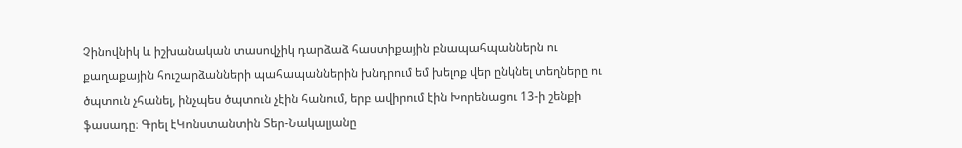Չինովնիկ և իշխանական տասովչիկ դարձաձ հաստիքային բնապահպաններն ու քաղաքային հուշարձանների պահապաններին խնդրում եմ խելոք վեր ընկնել տեղները ու ծպտուն չհանել, ինչպես ծպտուն չէին հանում, երբ ավիրում էին Խորենացու 13-ի շենքի ֆասադը։ Գրել էԿոնստանտին Տեր-Նակալյանը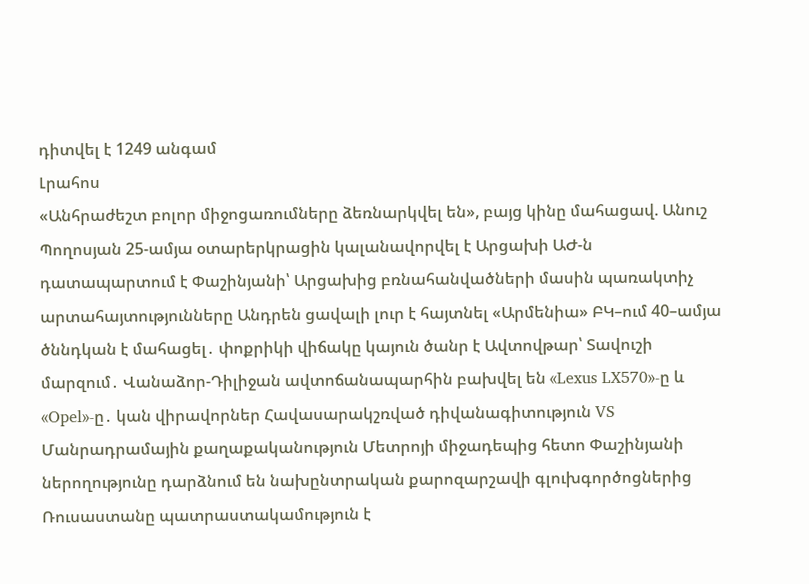դիտվել է 1249 անգամ
Լրահոս
«Անհրաժեշտ բոլոր միջոցառումները ձեռնարկվել են», բայց կինը մահացավ. Անուշ Պողոսյան 25-ամյա օտարերկրացին կալանավորվել է Արցախի ԱԺ-ն դատապարտում է Փաշինյանի՝ Արցախից բռնահանվածների մասին պառակտիչ արտահայտությունները Անդրեն ցավալի լուր է հայտնել «Արմենիա» ԲԿ–ում 40–ամյա ծննդկան է մահացել․ փոքրիկի վիճակը կայուն ծանր է Ավտովթար՝ Տավուշի մարզում․ Վանաձոր-Դիլիջան ավտոճանապարհին բախվել են «Lexus LX570»-ը և «Opel»-ը․ կան վիրավորներ Հավասարակշռված դիվանագիտություն VS Մանրադրամային քաղաքականություն Մետրոյի միջադեպից հետո Փաշինյանի ներողությունը դարձնում են նախընտրական քարոզարշավի գլուխգործոցներից Ռուսաստանը պատրաստակամություն է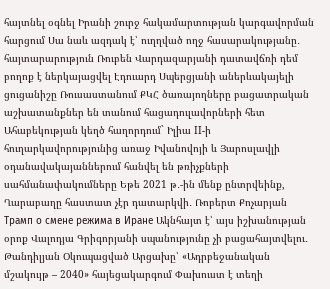հայտնել օգնել Իրանի շուրջ հակամարտության կարգավորման հարցում Սա նաև ազդակ է՝ ուղղված ողջ հասարակությանը․ հայտարարություն Ռուբեն Վարդազարյանի դատավճռի դեմ բողոք է ներկայացվել Էդուարդ Սպերցյանի աներևակայելի ցուցանիշը Ռուսաստանում ՔԿՀ ծառայողները բացատրական աշխատանքներ են տանում հացադուլավորների հետ Ահաբեկության կեղծ հաղորդում` Իլիա II-ի հուղարկավորությունից առաջ Իվանովոյի և Յարոսլավլի օդանավակայաններում հանվել են թռիչքների սահմանափակումները Եթե 2021 թ․-ին մենք ընտրվեինք, Ղարաբաղը հաստատ չէր դատարկվի․ Ռոբերտ Քոչարյան Трамп о смене режима в Иране Ակնհայտ է՝ այս իշխանության օրոք Վալոդյա Գրիգորյանի սպանությունը չի բացահայտվելու․ Թանդիլյան Օկուպացված Արցախը՝ «Ադրբեջանական մշակույթ – 2040» հայեցակարգում Փախուստ է տեղի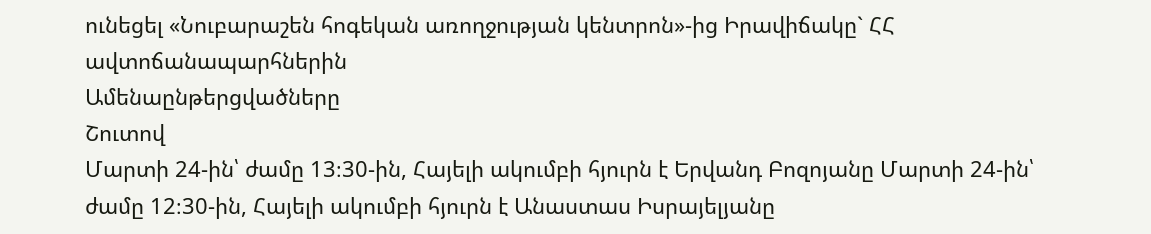ունեցել «Նուբարաշեն հոգեկան առողջության կենտրոն»-ից Իրավիճակը` ՀՀ ավտոճանապարհներին
Ամենաընթերցվածները
Շուտով
Մարտի 24-ին՝ ժամը 13։30-ին, Հայելի ակումբի հյուրն է Երվանդ Բոզոյանը Մարտի 24-ին՝ ժամը 12։30-ին, Հայելի ակումբի հյուրն է Անաստաս Իսրայելյանը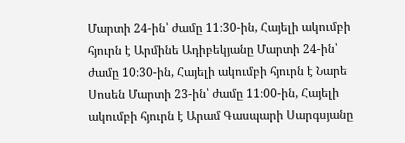Մարտի 24-ին՝ ժամը 11։30-ին, Հայելի ակումբի հյուրն է Արմինե Ադիբեկյանը Մարտի 24-ին՝ ժամը 10։30-ին, Հայելի ակումբի հյուրն է Նարե Սոսեն Մարտի 23-ին՝ ժամը 11։00-ին, Հայելի ակումբի հյուրն է Արամ Գասպարի Սարգսյանը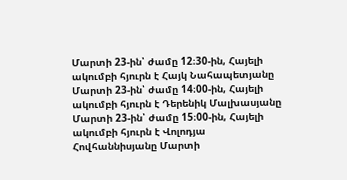Մարտի 23-ին՝ ժամը 12։30-ին, Հայելի ակումբի հյուրն է Հայկ Նահապետյանը Մարտի 23-ին՝ ժամը 14։00-ին, Հայելի ակումբի հյուրն է Դերենիկ Մալխասյանը Մարտի 23-ին՝ ժամը 15։00-ին, Հայելի ակումբի հյուրն է Վոլոդյա Հովհաննիսյանը Մարտի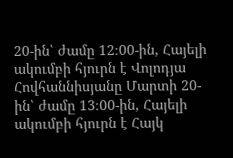20-ին՝ ժամը 12։00-ին, Հայելի ակումբի հյուրն է Վոլոդյա Հովհաննիսյանը Մարտի 20-ին՝ ժամը 13։00-ին, Հայելի ակումբի հյուրն է Հայկ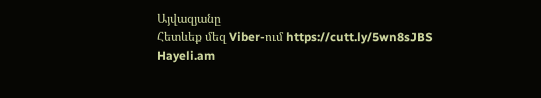Այվազյանը
Հետևեք մեզ Viber-ում https://cutt.ly/5wn8sJBS
Hayeli.am